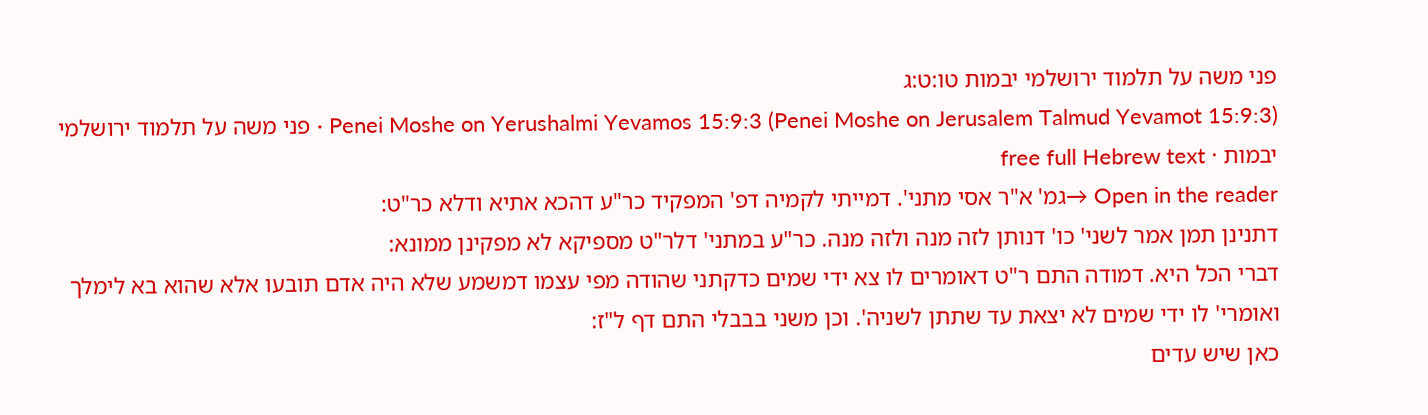פני משה על תלמוד ירושלמי יבמות טו:ט:ג
Penei Moshe on Yerushalmi Yevamos 15:9:3 (Penei Moshe on Jerusalem Talmud Yevamot 15:9:3) · פני משה על תלמוד ירושלמי יבמות · free full Hebrew text
Open in the reader →גמ' א"ר אסי מתני'. דמייתי לקמיה דפ' המפקיד כר"ע דהכא אתיא ודלא כר"ט:
דתנינן תמן אמר לשני' כו' דנותן לזה מנה ולזה מנה. כר"ע במתני' דלר"ט מספיקא לא מפקינן ממונא:
דברי הכל היא. דמודה התם ר"ט דאומרים לו צא ידי שמים כדקתני שהודה מפי עצמו דמשמע שלא היה אדם תובעו אלא שהוא בא לימלך ואומרי' לו ידי שמים לא יצאת עד שתתן לשניה'. וכן משני בבבלי התם דף ל"ז:
כאן שיש עדים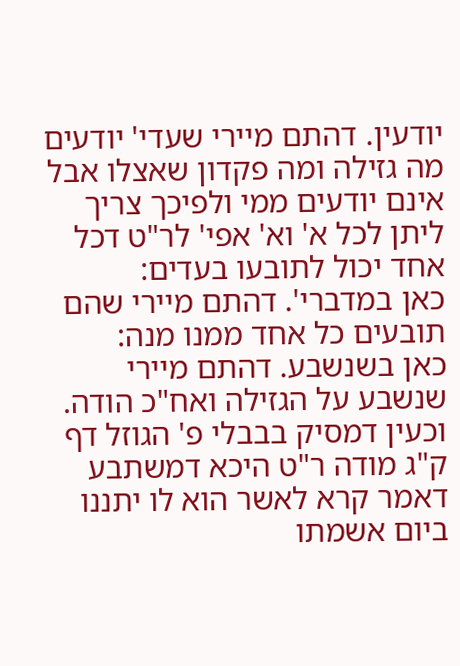יודעין. דהתם מיירי שעדי' יודעים מה גזילה ומה פקדון שאצלו אבל אינם יודעים ממי ולפיכך צריך ליתן לכל א' וא' אפי' לר"ט דכל אחד יכול לתובעו בעדים:
כאן במדברי'. דהתם מיירי שהם תובעים כל אחד ממנו מנה:
כאן בשנשבע. דהתם מיירי שנשבע על הגזילה ואח"כ הודה. וכעין דמסיק בבבלי פ' הגוזל דף ק"ג מודה ר"ט היכא דמשתבע דאמר קרא לאשר הוא לו יתננו ביום אשמתו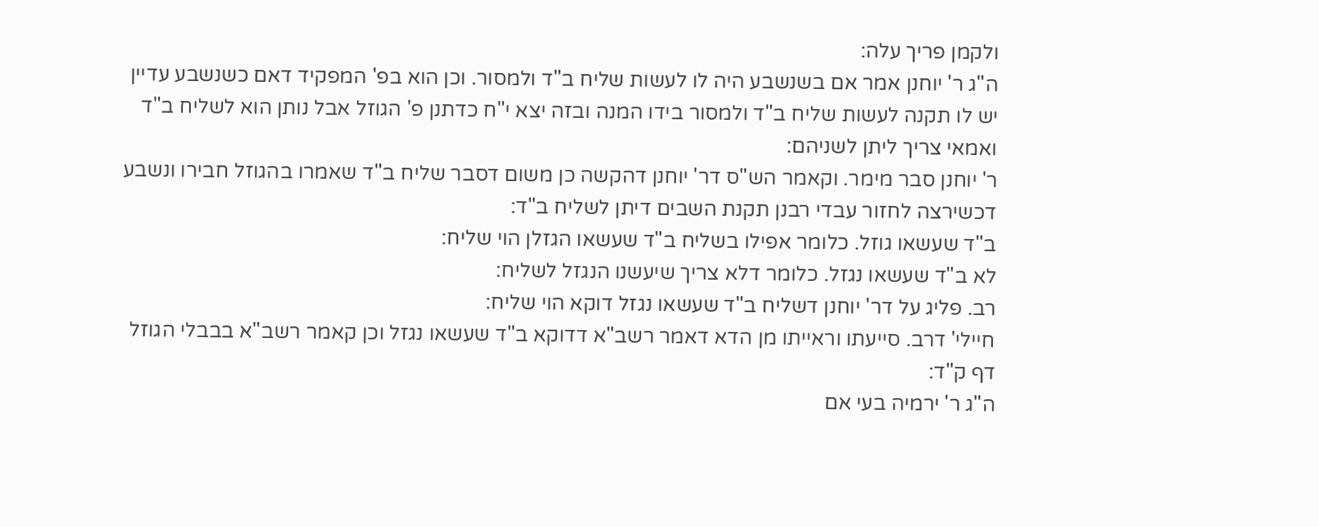ולקמן פריך עלה:
ה"ג ר' יוחנן אמר אם בשנשבע היה לו לעשות שליח ב"ד ולמסור. וכן הוא בפ' המפקיד דאם כשנשבע עדיין יש לו תקנה לעשות שליח ב"ד ולמסור בידו המנה ובזה יצא י"ח כדתנן פ' הגוזל אבל נותן הוא לשליח ב"ד ואמאי צריך ליתן לשניהם:
ר' יוחנן סבר מימר. וקאמר הש"ס דר' יוחנן דהקשה כן משום דסבר שליח ב"ד שאמרו בהגוזל חבירו ונשבע דכשירצה לחזור עבדי רבנן תקנת השבים דיתן לשליח ב"ד:
ב"ד שעשאו גוזל. כלומר אפילו בשליח ב"ד שעשאו הגזלן הוי שליח:
לא ב"ד שעשאו נגזל. כלומר דלא צריך שיעשנו הנגזל לשליח:
רב. פליג על דר' יוחנן דשליח ב"ד שעשאו נגזל דוקא הוי שליח:
חיילי' דרב. סייעתו וראייתו מן הדא דאמר רשב"א דדוקא ב"ד שעשאו נגזל וכן קאמר רשב"א בבבלי הגוזל דף ק"ד:
ה"ג ר' ירמיה בעי אם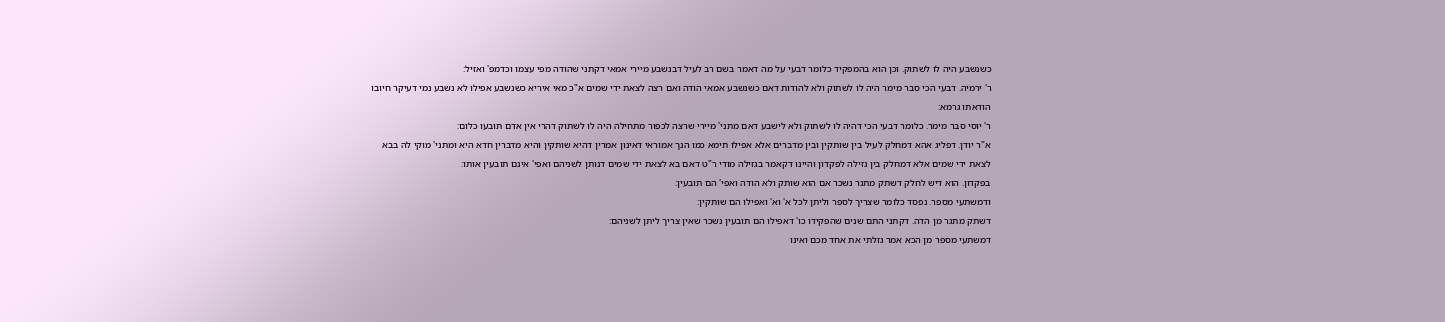כשנשבע היה לו לשתוק. וכן הוא בהמפקיד כלומר דבעי על מה דאמר בשם רב לעיל דבנשבע מיירי אמאי דקתני שהודה מפי עצמו וכדמפ' ואזיל:
ר' ירמיה. דבעי הכי סבר מימר היה לו לשתוק ולא להודות דאם כשנשבע אמאי הודה ואם רצה לצאת ידי שמים א"כ מאי איריא כשנשבע אפילו לא נשבע נמי דעיקר חיובו הודאתו גרמא:
ר' יוסי סבר מימר. כלומר דבעי הכי דהיה לו לשתוק ולא לישבע דאם מתני' מיירי שרצה לכפור מתחילה היה לו לשתוק דהרי אין אדם תובעו כלום:
א"ר יודן. דפליג אהא דמחלק לעיל בין שותקין ובין מדברים אלא אפילו תימא כמו הנך אמוראי דאינון אמרין דהיא שותקין והיא מדברין חדא היא ומתני' מוקי לה בבא לצאת ידי שמים אלא דמחלק בין גזילה לפקדון והיינו דקאמר בגזילה מודי ר"ט דאם בא לצאת ידי שמים דנותן לשניהם ואפי' אינם תובעין אותו:
בפקדון. הוא דיש לחלק דשתק מתגר נשכר אם הוא שותק ולא הודה ואפי' הם תובעין:
ודמשתעי מספר. נפסד כלומר שצריך לספר וליתן לכל א' וא' ואפילו הם שותקין:
דשתק מתגר מן הדה. דקתני התם שנים שהפקידו כו' דאפילו הם תובעין נשכר שאין צריך ליתן לשניהם:
דמשתעי מספר מן הכא אמר גזלתי את אחד מכם ואינו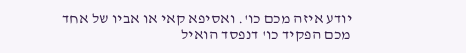יודע איזה מכם כו'. ואסיפא קאי או אביו של אחד מכם הפקיד כו' דנפסד הואיל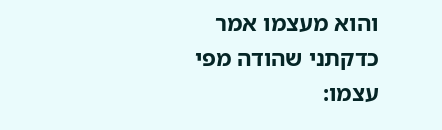והוא מעצמו אמר כדקתני שהודה מפי עצמו: